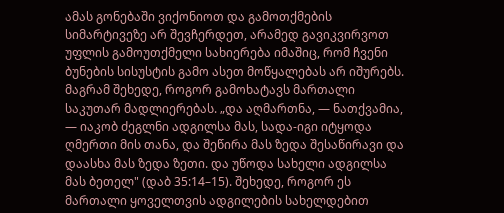ამას გონებაში ვიქონიოთ და გამოთქმების სიმარტივეზე არ შევჩერდეთ, არამედ გავიკვირვოთ უფლის გამოუთქმელი სახიერება იმაშიც, რომ ჩვენი ბუნების სისუსტის გამო ასეთ მოწყალებას არ იშურებს. მაგრამ შეხედე, როგორ გამოხატავს მართალი საკუთარ მადლიერებას. „და აღმართნა, — ნათქვამია, — იაკობ ძეგლნი ადგილსა მას, სადა-იგი იტყოდა ღმერთი მის თანა, და შეწირა მას ზედა შესაწირავი და დაასხა მას ზედა ზეთი. და უწოდა სახელი ადგილსა მას ბეთელ" (დაბ 35:14–15). შეხედე, როგორ ეს მართალი ყოველთვის ადგილების სახელდებით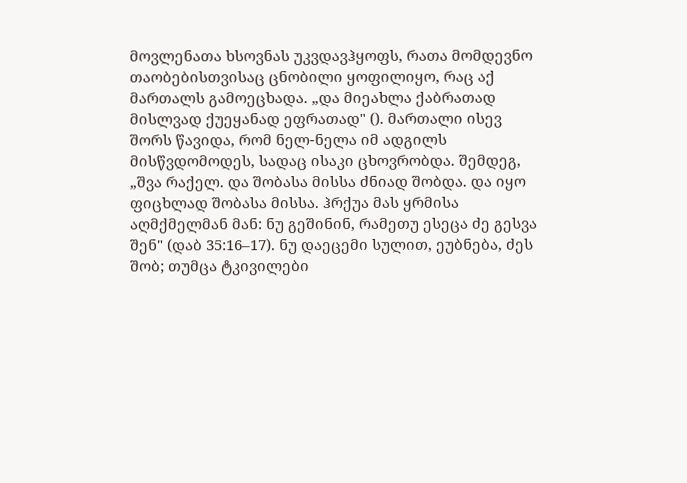მოვლენათა ხსოვნას უკვდავჰყოფს, რათა მომდევნო თაობებისთვისაც ცნობილი ყოფილიყო, რაც აქ მართალს გამოეცხადა. „და მიეახლა ქაბრათად მისლვად ქუეყანად ეფრათად" (). მართალი ისევ შორს წავიდა, რომ ნელ-ნელა იმ ადგილს მისწვდომოდეს, სადაც ისაკი ცხოვრობდა. შემდეგ, „შვა რაქელ. და შობასა მისსა ძნიად შობდა. და იყო ფიცხლად შობასა მისსა. ჰრქუა მას ყრმისა აღმქმელმან მან: ნუ გეშინინ, რამეთუ ესეცა ძე გესვა შენ" (დაბ 35:16–17). ნუ დაეცემი სულით, ეუბნება, ძეს შობ; თუმცა ტკივილები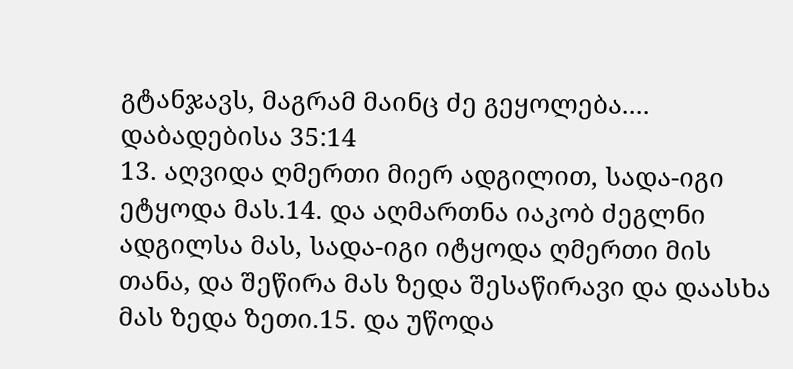გტანჯავს, მაგრამ მაინც ძე გეყოლება....
დაბადებისა 35:14
13. აღვიდა ღმერთი მიერ ადგილით, სადა-იგი ეტყოდა მას.14. და აღმართნა იაკობ ძეგლნი ადგილსა მას, სადა-იგი იტყოდა ღმერთი მის თანა, და შეწირა მას ზედა შესაწირავი და დაასხა მას ზედა ზეთი.15. და უწოდა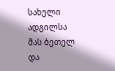სახელი ადგილსა მას ბეთელ და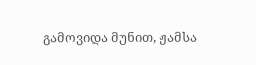გამოვიდა მუნით, ჟამსა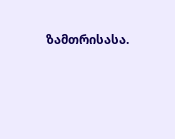ზამთრისასა.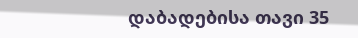დაბადებისა თავი 35